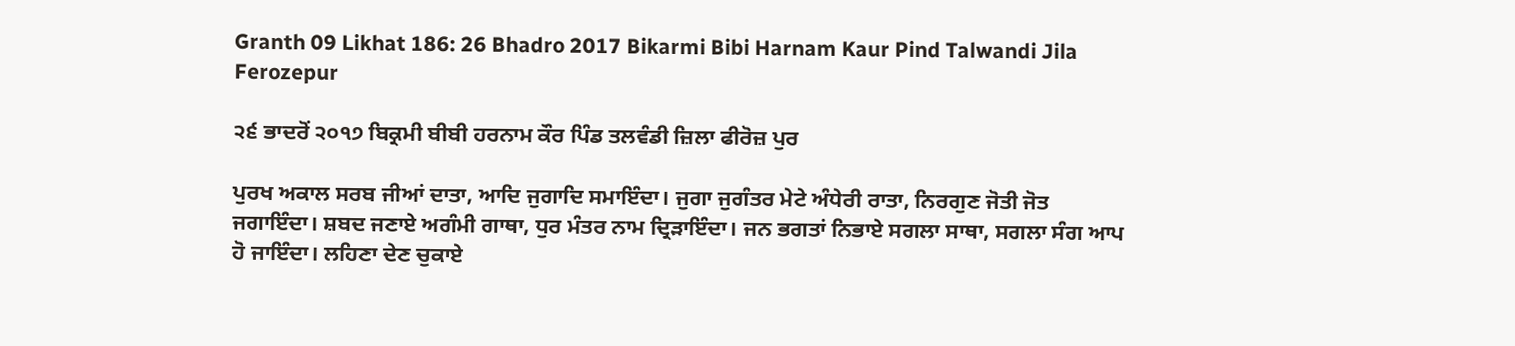Granth 09 Likhat 186: 26 Bhadro 2017 Bikarmi Bibi Harnam Kaur Pind Talwandi Jila Ferozepur

੨੬ ਭਾਦਰੋਂ ੨੦੧੭ ਬਿਕ੍ਰਮੀ ਬੀਬੀ ਹਰਨਾਮ ਕੌਰ ਪਿੰਡ ਤਲਵੰਡੀ ਜ਼ਿਲਾ ਫੀਰੋਜ਼ ਪੁਰ

ਪੁਰਖ ਅਕਾਲ ਸਰਬ ਜੀਆਂ ਦਾਤਾ, ਆਦਿ ਜੁਗਾਦਿ ਸਮਾਇੰਦਾ। ਜੁਗਾ ਜੁਗੰਤਰ ਮੇਟੇ ਅੰਧੇਰੀ ਰਾਤਾ, ਨਿਰਗੁਣ ਜੋਤੀ ਜੋਤ ਜਗਾਇੰਦਾ। ਸ਼ਬਦ ਜਣਾਏ ਅਗੰਮੀ ਗਾਥਾ, ਧੁਰ ਮੰਤਰ ਨਾਮ ਦ੍ਰਿੜਾਇੰਦਾ। ਜਨ ਭਗਤਾਂ ਨਿਭਾਏ ਸਗਲਾ ਸਾਥਾ, ਸਗਲਾ ਸੰਗ ਆਪ ਹੋ ਜਾਇੰਦਾ। ਲਹਿਣਾ ਦੇਣ ਚੁਕਾਏ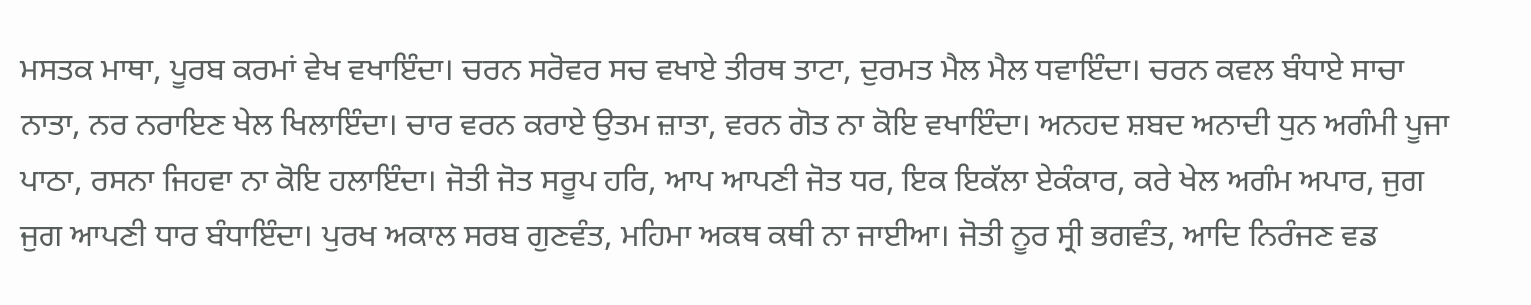ਮਸਤਕ ਮਾਥਾ, ਪੂਰਬ ਕਰਮਾਂ ਵੇਖ ਵਖਾਇੰਦਾ। ਚਰਨ ਸਰੋਵਰ ਸਚ ਵਖਾਏ ਤੀਰਥ ਤਾਟਾ, ਦੁਰਮਤ ਮੈਲ ਮੈਲ ਧਵਾਇੰਦਾ। ਚਰਨ ਕਵਲ ਬੰਧਾਏ ਸਾਚਾ ਨਾਤਾ, ਨਰ ਨਰਾਇਣ ਖੇਲ ਖਿਲਾਇੰਦਾ। ਚਾਰ ਵਰਨ ਕਰਾਏ ਉਤਮ ਜ਼ਾਤਾ, ਵਰਨ ਗੋਤ ਨਾ ਕੋਇ ਵਖਾਇੰਦਾ। ਅਨਹਦ ਸ਼ਬਦ ਅਨਾਦੀ ਧੁਨ ਅਗੰਮੀ ਪੂਜਾ ਪਾਠਾ, ਰਸਨਾ ਜਿਹਵਾ ਨਾ ਕੋਇ ਹਲਾਇੰਦਾ। ਜੋਤੀ ਜੋਤ ਸਰੂਪ ਹਰਿ, ਆਪ ਆਪਣੀ ਜੋਤ ਧਰ, ਇਕ ਇਕੱਲਾ ਏਕੰਕਾਰ, ਕਰੇ ਖੇਲ ਅਗੰਮ ਅਪਾਰ, ਜੁਗ ਜੁਗ ਆਪਣੀ ਧਾਰ ਬੰਧਾਇੰਦਾ। ਪੁਰਖ ਅਕਾਲ ਸਰਬ ਗੁਣਵੰਤ, ਮਹਿਮਾ ਅਕਥ ਕਥੀ ਨਾ ਜਾਈਆ। ਜੋਤੀ ਨੂਰ ਸ੍ਰੀ ਭਗਵੰਤ, ਆਦਿ ਨਿਰੰਜਣ ਵਡ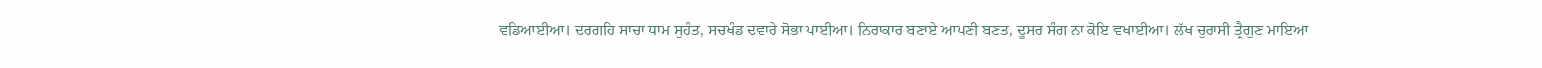ਵਡਿਆਈਆ। ਦਰਗਹਿ ਸਾਚਾ ਧਾਮ ਸੁਹੰਤ, ਸਚਖੰਡ ਦਵਾਰੇ ਸੋਭਾ ਪਾਈਆ। ਨਿਰਾਕਾਰ ਬਣਾਏ ਆਪਣੀ ਬਣਤ, ਦੂਸਰ ਸੰਗ ਨਾ ਕੋਇ ਵਖਾਈਆ। ਲੱਖ ਚੁਰਾਸੀ ਤ੍ਰੈਗੁਣ ਮਾਇਆ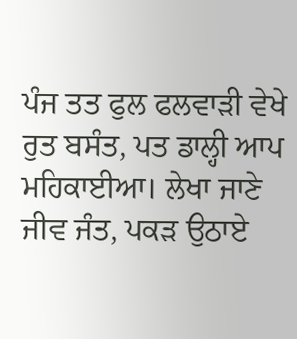ਪੰਜ ਤਤ ਫੁਲ ਫਲਵਾੜੀ ਵੇਖੇ ਰੁਤ ਬਸੰਤ, ਪਤ ਡਾਲ੍ਹੀ ਆਪ ਮਹਿਕਾਈਆ। ਲੇਖਾ ਜਾਣੇ ਜੀਵ ਜੰਤ, ਪਕੜ ਉਠਾਏ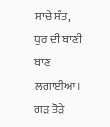ਸਾਚੇ ਸੰਤ, ਧੁਰ ਦੀ ਬਾਣੀ ਬਾਣ ਲਗਾਈਆ। ਗੜ ਤੋੜੇ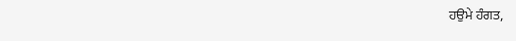ਹਉਮੇ ਹੰਗਤ,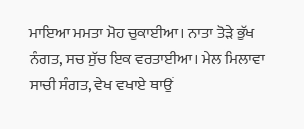ਮਾਇਆ ਮਮਤਾ ਮੋਹ ਚੁਕਾਈਆ। ਨਾਤਾ ਤੋੜੇ ਭੁੱਖ ਨੰਗਤ, ਸਚ ਸੁੱਚ ਇਕ ਵਰਤਾਈਆ। ਮੇਲ ਮਿਲਾਵਾ ਸਾਚੀ ਸੰਗਤ, ਵੇਖ ਵਖਾਏ ਥਾਉਂ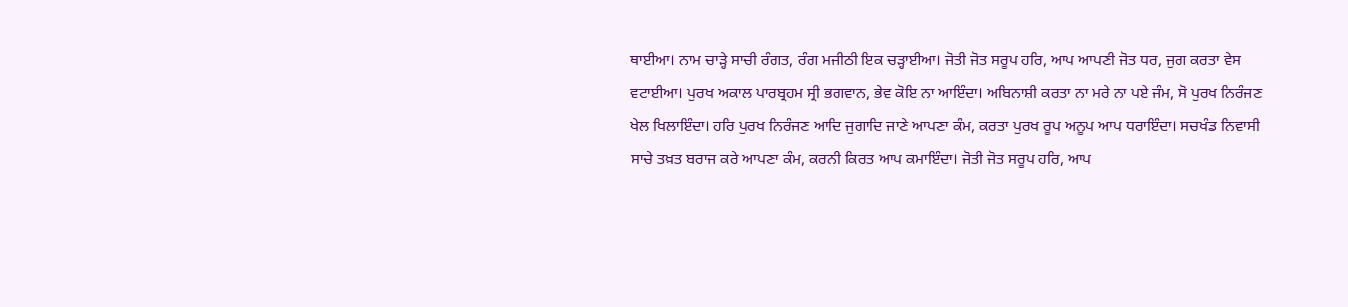ਥਾਈਆ। ਨਾਮ ਚਾੜ੍ਹੇ ਸਾਚੀ ਰੰਗਤ, ਰੰਗ ਮਜੀਠੀ ਇਕ ਚੜ੍ਹਾਈਆ। ਜੋਤੀ ਜੋਤ ਸਰੂਪ ਹਰਿ, ਆਪ ਆਪਣੀ ਜੋਤ ਧਰ, ਜੁਗ ਕਰਤਾ ਵੇਸ ਵਟਾਈਆ। ਪੁਰਖ ਅਕਾਲ ਪਾਰਬ੍ਰਹਮ ਸ੍ਰੀ ਭਗਵਾਨ, ਭੇਵ ਕੋਇ ਨਾ ਆਇੰਦਾ। ਅਬਿਨਾਸ਼ੀ ਕਰਤਾ ਨਾ ਮਰੇ ਨਾ ਪਏ ਜੰਮ, ਸੋ ਪੁਰਖ ਨਿਰੰਜਣ ਖੇਲ ਖਿਲਾਇੰਦਾ। ਹਰਿ ਪੁਰਖ ਨਿਰੰਜਣ ਆਦਿ ਜੁਗਾਦਿ ਜਾਣੇ ਆਪਣਾ ਕੰਮ, ਕਰਤਾ ਪੁਰਖ ਰੂਪ ਅਨੂਪ ਆਪ ਧਰਾਇੰਦਾ। ਸਚਖੰਡ ਨਿਵਾਸੀ ਸਾਚੇ ਤਖ਼ਤ ਬਰਾਜ ਕਰੇ ਆਪਣਾ ਕੰਮ, ਕਰਨੀ ਕਿਰਤ ਆਪ ਕਮਾਇੰਦਾ। ਜੋਤੀ ਜੋਤ ਸਰੂਪ ਹਰਿ, ਆਪ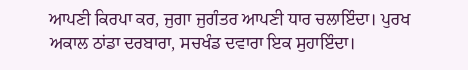ਆਪਣੀ ਕਿਰਪਾ ਕਰ, ਜੁਗਾ ਜੁਗੰਤਰ ਆਪਣੀ ਧਾਰ ਚਲਾਇੰਦਾ। ਪੁਰਖ ਅਕਾਲ ਠਾਂਡਾ ਦਰਬਾਰਾ, ਸਚਖੰਡ ਦਵਾਰਾ ਇਕ ਸੁਹਾਇੰਦਾ।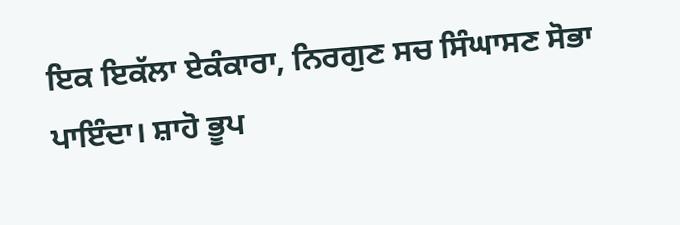ਇਕ ਇਕੱਲਾ ਏਕੰਕਾਰਾ, ਨਿਰਗੁਣ ਸਚ ਸਿੰਘਾਸਣ ਸੋਭਾ ਪਾਇੰਦਾ। ਸ਼ਾਹੋ ਭੂਪ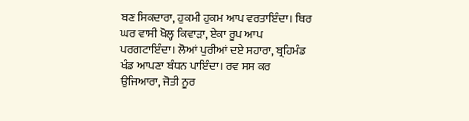ਬਣ ਸਿਕਦਾਰਾ, ਹੁਕਮੀ ਹੁਕਮ ਆਪ ਵਰਤਾਇੰਦਾ। ਥਿਰ ਘਰ ਵਾਸੀ ਖੋਲ੍ਹ ਕਿਵਾੜਾ, ਏਕਾ ਰੂਪ ਆਪ ਪਰਗਟਾਇੰਦਾ। ਲੋਆਂ ਪੁਰੀਆਂ ਦਏ ਸਹਾਰਾ, ਬ੍ਰਹਿਮੰਡ ਖੰਡ ਆਪਣਾ ਬੰਧਨ ਪਾਇੰਦਾ। ਰਵ ਸਸ ਕਰ ਉਜਿਆਰਾ, ਜੋਤੀ ਨੂਰ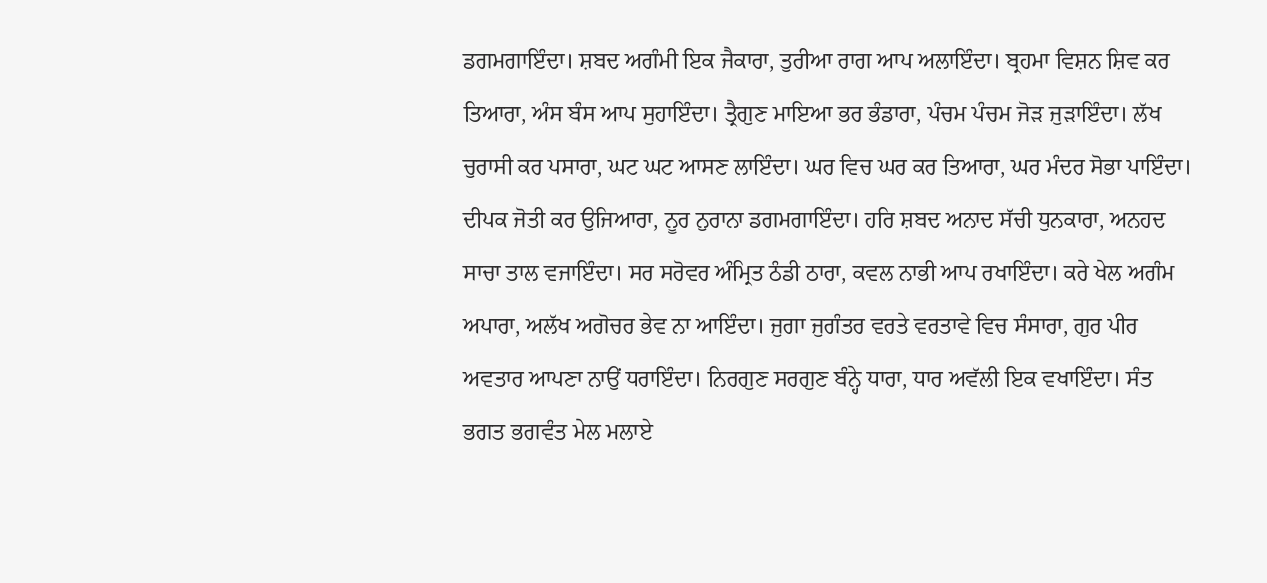ਡਗਮਗਾਇੰਦਾ। ਸ਼ਬਦ ਅਗੰਮੀ ਇਕ ਜੈਕਾਰਾ, ਤੁਰੀਆ ਰਾਗ ਆਪ ਅਲਾਇੰਦਾ। ਬ੍ਰਹਮਾ ਵਿਸ਼ਨ ਸ਼ਿਵ ਕਰ ਤਿਆਰਾ, ਅੰਸ ਬੰਸ ਆਪ ਸੁਹਾਇੰਦਾ। ਤ੍ਰੈਗੁਣ ਮਾਇਆ ਭਰ ਭੰਡਾਰਾ, ਪੰਚਮ ਪੰਚਮ ਜੋੜ ਜੁੜਾਇੰਦਾ। ਲੱਖ ਚੁਰਾਸੀ ਕਰ ਪਸਾਰਾ, ਘਟ ਘਟ ਆਸਣ ਲਾਇੰਦਾ। ਘਰ ਵਿਚ ਘਰ ਕਰ ਤਿਆਰਾ, ਘਰ ਮੰਦਰ ਸੋਭਾ ਪਾਇੰਦਾ। ਦੀਪਕ ਜੋਤੀ ਕਰ ਉਜਿਆਰਾ, ਨੂਰ ਨੁਰਾਨਾ ਡਗਮਗਾਇੰਦਾ। ਹਰਿ ਸ਼ਬਦ ਅਨਾਦ ਸੱਚੀ ਧੁਨਕਾਰਾ, ਅਨਹਦ ਸਾਚਾ ਤਾਲ ਵਜਾਇੰਦਾ। ਸਰ ਸਰੋਵਰ ਅੰਮ੍ਰਿਤ ਠੰਡੀ ਠਾਰਾ, ਕਵਲ ਨਾਭੀ ਆਪ ਰਖਾਇੰਦਾ। ਕਰੇ ਖੇਲ ਅਗੰਮ ਅਪਾਰਾ, ਅਲੱਖ ਅਗੋਚਰ ਭੇਵ ਨਾ ਆਇੰਦਾ। ਜੁਗਾ ਜੁਗੰਤਰ ਵਰਤੇ ਵਰਤਾਵੇ ਵਿਚ ਸੰਸਾਰਾ, ਗੁਰ ਪੀਰ ਅਵਤਾਰ ਆਪਣਾ ਨਾਉਂ ਧਰਾਇੰਦਾ। ਨਿਰਗੁਣ ਸਰਗੁਣ ਬੰਨ੍ਹੇ ਧਾਰਾ, ਧਾਰ ਅਵੱਲੀ ਇਕ ਵਖਾਇੰਦਾ। ਸੰਤ ਭਗਤ ਭਗਵੰਤ ਮੇਲ ਮਲਾਏ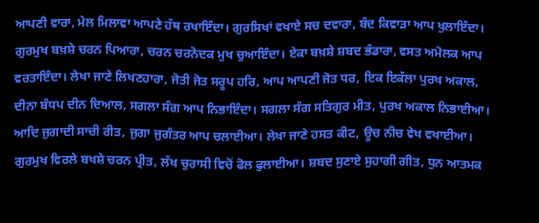ਆਪਣੀ ਵਾਰਾ, ਮੇਲ ਮਿਲਾਵਾ ਆਪਣੇ ਹੱਥ ਰਖਾਇੰਦਾ। ਗੁਰਸਿਖਾਂ ਵਖਾਏ ਸਚ ਦਵਾਰਾ, ਬੰਦ ਕਿਵਾੜਾ ਆਪ ਖੁਲਾਇੰਦਾ। ਗੁਰਮੁਖ ਬਖ਼ਸ਼ੇ ਚਰਨ ਪਿਆਰਾ, ਚਰਨ ਚਰਨੋਦਕ ਮੁਖ ਚੁਆਇੰਦਾ। ਏਕਾ ਬਖ਼ਸ਼ੇ ਸ਼ਬਦ ਭੰਡਾਰਾ, ਵਸਤ ਅਮੋਲਕ ਆਪ ਵਰਤਾਇੰਦਾ। ਲੇਖਾ ਜਾਣੇ ਲਿਖਣਹਾਰਾ, ਜੋਤੀ ਜੋਤ ਸਰੂਪ ਹਰਿ, ਆਪ ਆਪਣੀ ਜੋਤ ਧਰ, ਇਕ ਇਕੱਲਾ ਪੁਰਖ ਅਕਾਲ, ਦੀਨਾ ਬੰਧਪ ਦੀਨ ਦਿਆਲ, ਸਗਲਾ ਸੰਗ ਆਪ ਨਿਭਾਇੰਦਾ। ਸਗਲਾ ਸੰਗ ਸਤਿਗੁਰ ਮੀਤ, ਪੁਰਖ ਅਕਾਲ ਨਿਭਾਈਆ। ਆਦਿ ਜੁਗਾਦੀ ਸਾਚੀ ਰੀਤ, ਜੁਗਾ ਜੁਗੰਤਰ ਆਪ ਚਲਾਈਆ। ਲੇਖਾ ਜਾਣੇ ਹਸਤ ਕੀਟ, ਊਚ ਨੀਚ ਵੇਖ ਵਖਾਈਆ। ਗੁਰਮੁਖ ਵਿਰਲੇ ਬਖਸ਼ੇ ਚਰਨ ਪ੍ਰੀਤ, ਲੱਖ ਚੁਰਾਸੀ ਵਿਚੋਂ ਫੋਲ ਫੁਲਾਈਆ। ਸ਼ਬਦ ਸੁਣਾਏ ਸੁਹਾਗੀ ਗੀਤ, ਧੁਨ ਆਤਮਕ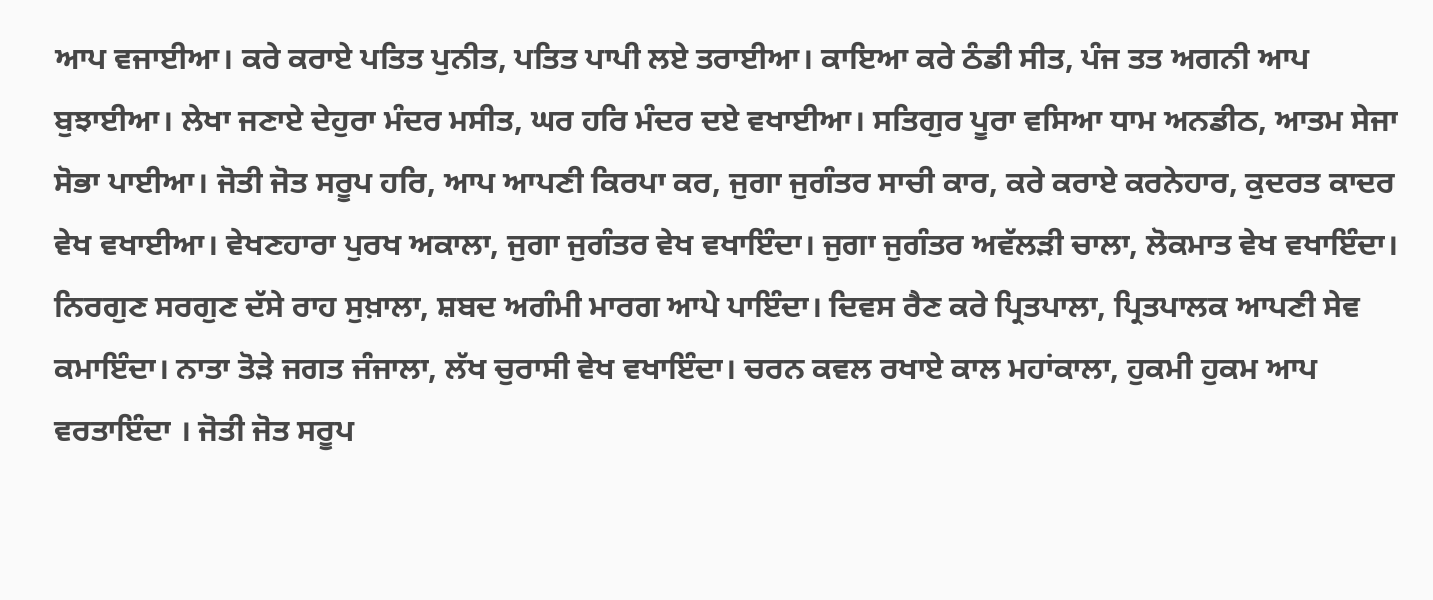ਆਪ ਵਜਾਈਆ। ਕਰੇ ਕਰਾਏ ਪਤਿਤ ਪੁਨੀਤ, ਪਤਿਤ ਪਾਪੀ ਲਏ ਤਰਾਈਆ। ਕਾਇਆ ਕਰੇ ਠੰਡੀ ਸੀਤ, ਪੰਜ ਤਤ ਅਗਨੀ ਆਪ ਬੁਝਾਈਆ। ਲੇਖਾ ਜਣਾਏ ਦੇਹੁਰਾ ਮੰਦਰ ਮਸੀਤ, ਘਰ ਹਰਿ ਮੰਦਰ ਦਏ ਵਖਾਈਆ। ਸਤਿਗੁਰ ਪੂਰਾ ਵਸਿਆ ਧਾਮ ਅਨਡੀਠ, ਆਤਮ ਸੇਜਾ ਸੋਭਾ ਪਾਈਆ। ਜੋਤੀ ਜੋਤ ਸਰੂਪ ਹਰਿ, ਆਪ ਆਪਣੀ ਕਿਰਪਾ ਕਰ, ਜੁਗਾ ਜੁਗੰਤਰ ਸਾਚੀ ਕਾਰ, ਕਰੇ ਕਰਾਏ ਕਰਨੇਹਾਰ, ਕੁਦਰਤ ਕਾਦਰ ਵੇਖ ਵਖਾਈਆ। ਵੇਖਣਹਾਰਾ ਪੁਰਖ ਅਕਾਲਾ, ਜੁਗਾ ਜੁਗੰਤਰ ਵੇਖ ਵਖਾਇੰਦਾ। ਜੁਗਾ ਜੁਗੰਤਰ ਅਵੱਲੜੀ ਚਾਲਾ, ਲੋਕਮਾਤ ਵੇਖ ਵਖਾਇੰਦਾ। ਨਿਰਗੁਣ ਸਰਗੁਣ ਦੱਸੇ ਰਾਹ ਸੁਖ਼ਾਲਾ, ਸ਼ਬਦ ਅਗੰਮੀ ਮਾਰਗ ਆਪੇ ਪਾਇੰਦਾ। ਦਿਵਸ ਰੈਣ ਕਰੇ ਪ੍ਰਿਤਪਾਲਾ, ਪ੍ਰਿਤਪਾਲਕ ਆਪਣੀ ਸੇਵ ਕਮਾਇੰਦਾ। ਨਾਤਾ ਤੋੜੇ ਜਗਤ ਜੰਜਾਲਾ, ਲੱਖ ਚੁਰਾਸੀ ਵੇਖ ਵਖਾਇੰਦਾ। ਚਰਨ ਕਵਲ ਰਖਾਏ ਕਾਲ ਮਹਾਂਕਾਲਾ, ਹੁਕਮੀ ਹੁਕਮ ਆਪ ਵਰਤਾਇੰਦਾ । ਜੋਤੀ ਜੋਤ ਸਰੂਪ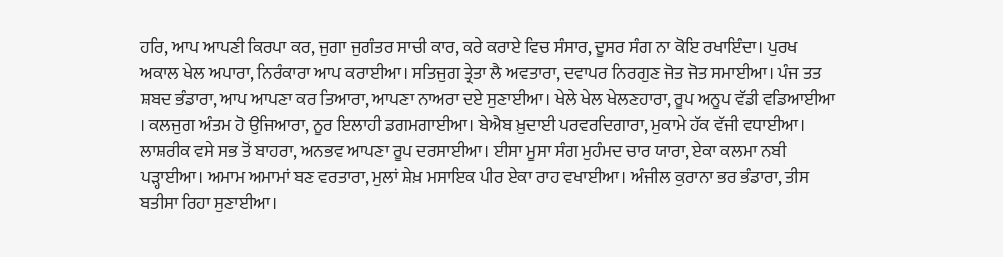ਹਰਿ, ਆਪ ਆਪਣੀ ਕਿਰਪਾ ਕਰ, ਜੁਗਾ ਜੁਗੰਤਰ ਸਾਚੀ ਕਾਰ, ਕਰੇ ਕਰਾਏ ਵਿਚ ਸੰਸਾਰ, ਦੂਸਰ ਸੰਗ ਨਾ ਕੋਇ ਰਖਾਇੰਦਾ। ਪੁਰਖ ਅਕਾਲ ਖੇਲ ਅਪਾਰਾ, ਨਿਰੰਕਾਰਾ ਆਪ ਕਰਾਈਆ। ਸਤਿਜੁਗ ਤ੍ਰੇਤਾ ਲੈ ਅਵਤਾਰਾ, ਦਵਾਪਰ ਨਿਰਗੁਣ ਜੋਤ ਜੋਤ ਸਮਾਈਆ। ਪੰਜ ਤਤ ਸ਼ਬਦ ਭੰਡਾਰਾ, ਆਪ ਆਪਣਾ ਕਰ ਤਿਆਰਾ, ਆਪਣਾ ਨਾਅਰਾ ਦਏ ਸੁਣਾਈਆ। ਖੇਲੇ ਖੇਲ ਖੇਲਣਹਾਰਾ, ਰੂਪ ਅਨੂਪ ਵੱਡੀ ਵਡਿਆਈਆ । ਕਲਜੁਗ ਅੰਤਮ ਹੋ ਉਜਿਆਰਾ, ਨੂਰ ਇਲਾਹੀ ਡਗਮਗਾਈਆ। ਬੇਐਬ ਖ਼ੁਦਾਈ ਪਰਵਰਦਿਗਾਰਾ, ਮੁਕਾਮੇ ਹੱਕ ਵੱਜੀ ਵਧਾਈਆ। ਲਾਸ਼ਰੀਕ ਵਸੇ ਸਭ ਤੋਂ ਬਾਹਰਾ, ਅਨਭਵ ਆਪਣਾ ਰੂਪ ਦਰਸਾਈਆ। ਈਸਾ ਮੂਸਾ ਸੰਗ ਮੁਹੰਮਦ ਚਾਰ ਯਾਰਾ, ਏਕਾ ਕਲਮਾ ਨਬੀ ਪੜ੍ਹਾਈਆ। ਅਮਾਮ ਅਮਾਮਾਂ ਬਣ ਵਰਤਾਰਾ, ਮੁਲਾਂ ਸ਼ੇਖ਼ ਮਸਾਇਕ ਪੀਰ ਏਕਾ ਰਾਹ ਵਖਾਈਆ। ਅੰਜੀਲ ਕੁਰਾਨਾ ਭਰ ਭੰਡਾਰਾ, ਤੀਸ ਬਤੀਸਾ ਰਿਹਾ ਸੁਣਾਈਆ।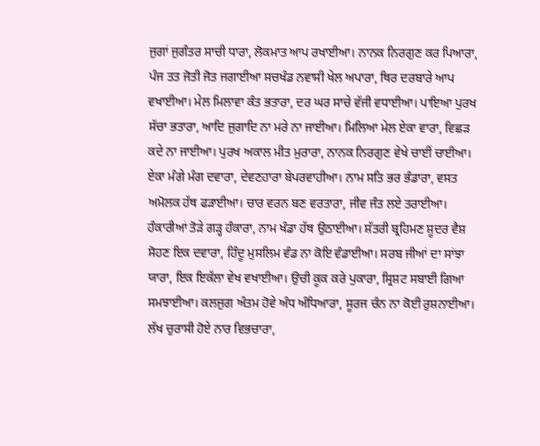ਜੁਗਾਂ ਜੁਗੰਤਰ ਸਾਚੀ ਧਾਰਾ, ਲੋਕਮਾਤ ਆਪ ਰਖਾਈਆ। ਨਾਨਕ ਨਿਰਗੁਣ ਕਰ ਪਿਆਰਾ, ਪੰਜ ਤਤ ਜੋਤੀ ਜੋਤ ਜਗਾਈਆ ਸਚਖੰਡ ਨਵਾਸੀ ਖੇਲ ਅਪਾਰਾ, ਥਿਰ ਦਰਬਾਰੇ ਆਪ ਵਖਾਈਆ। ਮੇਲ ਮਿਲਾਵਾ ਕੰਤ ਭਤਾਰਾ, ਦਰ ਘਰ ਸਾਚੇ ਵੱਜੀ ਵਧਾਈਆ। ਪਾਇਆ ਪੁਰਖ ਸੱਚਾ ਭਤਾਰਾ, ਆਦਿ ਜੁਗਾਦਿ ਨਾ ਮਰੇ ਨਾ ਜਾਈਆ। ਮਿਲਿਆ ਮੇਲ ਏਕਾ ਵਾਰਾ, ਵਿਛੜ ਕਦੇ ਨਾ ਜਾਈਆ। ਪੁਰਖ ਅਕਾਲ ਮੀਤ ਮੁਰਾਰਾ, ਨਾਨਕ ਨਿਰਗੁਣ ਵੇਖੇ ਚਾਈਂ ਚਾਈਆ। ਏਕਾ ਮੰਗੇ ਮੰਗ ਦਵਾਰਾ, ਦੇਵਣਹਾਰਾ ਬੇਪਰਵਾਹੀਆ। ਨਾਮ ਸਤਿ ਭਰ ਭੰਡਾਰਾ, ਵਸਤ ਅਮੋਲਕ ਹੱਥ ਫੜਾਈਆ। ਚਾਰ ਵਰਨ ਬਣ ਵਰਤਾਰਾ, ਜੀਵ ਜੰਤ ਲਏ ਤਰਾਈਆ। ਹੰਕਾਰੀਆਂ ਤੋੜੇ ਗੜ੍ਹ ਹੰਕਾਰਾ, ਨਾਮ ਖੰਡਾ ਹੱਥ ਉਠਾਈਆ। ਸ਼ੱਤਰੀ ਬ੍ਰਹਿਮਣ ਸ਼ੂਦਰ ਵੈਸ਼ ਸੋਹਣ ਇਕ ਦਵਾਰਾ, ਹਿੰਦੂ ਮੁਸਲਿਮ ਵੰਡ ਨਾ ਕੋਇ ਵੰਡਾਈਆ। ਸਰਬ ਜੀਆਂ ਦਾ ਸਾਂਝਾ ਯਾਰਾ, ਇਕ ਇਕੱਲਾ ਵੇਖ ਵਖਾਈਆ। ਉਚੀ ਕੂਕ ਕਰੇ ਪੁਕਾਰਾ, ਸ੍ਰਿਸ਼ਟ ਸਬਾਈ ਗਿਆ ਸਮਝਾਈਆ। ਕਲਜੁਗ ਅੰਤਮ ਹੋਵੇ ਅੰਧ ਅੰਧਿਆਰਾ, ਸੂਰਜ ਚੰਨ ਨਾ ਕੋਈ ਰੁਸ਼ਨਾਈਆ। ਲੱਖ ਚੁਰਾਸੀ ਹੋਏ ਨਾਰ ਵਿਭਚਾਰਾ,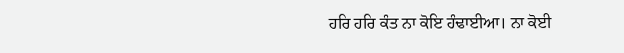ਹਰਿ ਹਰਿ ਕੰਤ ਨਾ ਕੋਇ ਹੰਢਾਈਆ। ਨਾ ਕੋਈ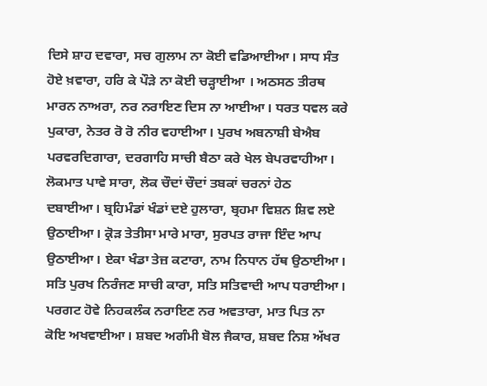ਦਿਸੇ ਸ਼ਾਹ ਦਵਾਰਾ, ਸਚ ਗੁਲਾਮ ਨਾ ਕੋਈ ਵਡਿਆਈਆ। ਸਾਧ ਸੰਤ ਹੋਏ ਖ਼ਵਾਰਾ, ਹਰਿ ਕੇ ਪੌੜੇ ਨਾ ਕੋਈ ਚੜ੍ਹਾਈਆ । ਅਠਸਠ ਤੀਰਥ ਮਾਰਨ ਨਾਅਰਾ, ਨਰ ਨਰਾਇਣ ਦਿਸ ਨਾ ਆਈਆ। ਧਰਤ ਧਵਲ ਕਰੇ ਪੁਕਾਰਾ, ਨੇਤਰ ਰੋ ਰੋ ਨੀਰ ਵਹਾਈਆ। ਪੁਰਖ ਅਬਨਾਸ਼ੀ ਬੇਐਬ ਪਰਵਰਦਿਗਾਰਾ, ਦਰਗਾਹਿ ਸਾਚੀ ਬੈਠਾ ਕਰੇ ਖੇਲ ਬੇਪਰਵਾਹੀਆ। ਲੋਕਮਾਤ ਪਾਵੇ ਸਾਰਾ, ਲੋਕ ਚੌਦਾਂ ਚੌਦਾਂ ਤਬਕਾਂ ਚਰਨਾਂ ਹੇਠ ਦਬਾਈਆ। ਬ੍ਰਹਿਮੰਡਾਂ ਖੰਡਾਂ ਦਏ ਹੁਲਾਰਾ, ਬ੍ਰਹਮਾ ਵਿਸ਼ਨ ਸ਼ਿਵ ਲਏ ਉਠਾਈਆ। ਕ੍ਰੋੜ ਤੇਤੀਸਾ ਮਾਰੇ ਮਾਰਾ, ਸੁਰਪਤ ਰਾਜਾ ਇੰਦ ਆਪ ਉਠਾਈਆ। ਏਕਾ ਖੰਡਾ ਤੇਜ਼ ਕਟਾਰਾ, ਨਾਮ ਨਿਧਾਨ ਹੱਥ ਉਠਾਈਆ। ਸਤਿ ਪੁਰਖ ਨਿਰੰਜਣ ਸਾਚੀ ਕਾਰਾ, ਸਤਿ ਸਤਿਵਾਦੀ ਆਪ ਧਰਾਈਆ। ਪਰਗਟ ਹੋਵੇ ਨਿਹਕਲੰਕ ਨਰਾਇਣ ਨਰ ਅਵਤਾਰਾ, ਮਾਤ ਪਿਤ ਨਾ ਕੋਇ ਅਖਵਾਈਆ। ਸ਼ਬਦ ਅਗੰਮੀ ਬੋਲ ਜੈਕਾਰ, ਸ਼ਬਦ ਨਿਸ਼ ਅੱਖਰ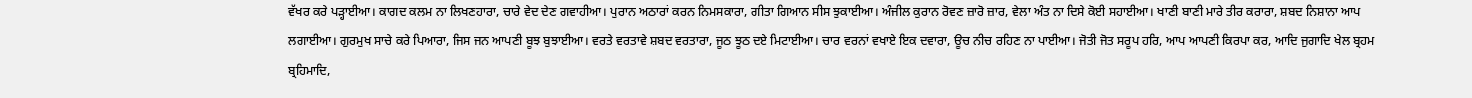ਵੱਖਰ ਕਰੇ ਪੜ੍ਹਾਈਆ। ਕਾਗਦ ਕਲਮ ਨਾ ਲਿਖਣਹਾਰਾ, ਚਾਰੇ ਵੇਦ ਦੇਣ ਗਵਾਹੀਆ। ਪੁਰਾਨ ਅਠਾਰਾਂ ਕਰਨ ਨਿਮਸਕਾਰਾ, ਗੀਤਾ ਗਿਆਨ ਸੀਸ ਝੁਕਾਈਆ। ਅੰਜੀਲ ਕੁਰਾਨ ਰੋਵਣ ਜ਼ਾਰੋ ਜ਼ਾਰ, ਵੇਲਾ ਅੰਤ ਨਾ ਦਿਸੇ ਕੋਈ ਸਹਾਈਆ। ਖਾਣੀ ਬਾਣੀ ਮਾਰੇ ਤੀਰ ਕਰਾਰਾ, ਸ਼ਬਦ ਨਿਸ਼ਾਨਾ ਆਪ ਲਗਾਈਆ। ਗੁਰਮੁਖ ਸਾਚੇ ਕਰੇ ਪਿਆਰਾ, ਜਿਸ ਜਨ ਆਪਣੀ ਬੂਝ ਬੁਝਾਈਆ। ਵਰਤੇ ਵਰਤਾਵੇ ਸ਼ਬਦ ਵਰਤਾਰਾ, ਜੂਠ ਝੂਠ ਦਏ ਮਿਟਾਈਆ। ਚਾਰ ਵਰਨਾਂ ਵਖਾਏ ਇਕ ਦਵਾਰਾ, ਊਚ ਨੀਚ ਰਹਿਣ ਨਾ ਪਾਈਆ। ਜੋਤੀ ਜੋਤ ਸਰੂਪ ਹਰਿ, ਆਪ ਆਪਣੀ ਕਿਰਪਾ ਕਰ, ਆਦਿ ਜੁਗਾਦਿ ਖੇਲ ਬ੍ਰਹਮ ਬ੍ਰਹਿਮਾਦਿ,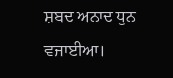ਸ਼ਬਦ ਅਨਾਦ ਧੁਨ ਵਜਾਈਆ।